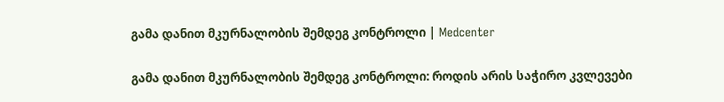გამა დანით მკურნალობის შემდეგ კონტროლი | Medcenter

გამა დანით მკურნალობის შემდეგ კონტროლი: როდის არის საჭირო კვლევები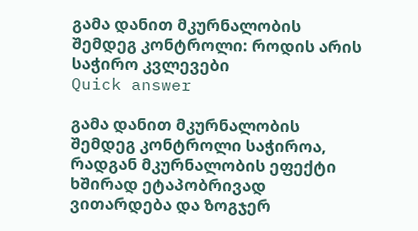გამა დანით მკურნალობის შემდეგ კონტროლი: როდის არის საჭირო კვლევები
Quick answer

გამა დანით მკურნალობის შემდეგ კონტროლი საჭიროა, რადგან მკურნალობის ეფექტი ხშირად ეტაპობრივად ვითარდება და ზოგჯერ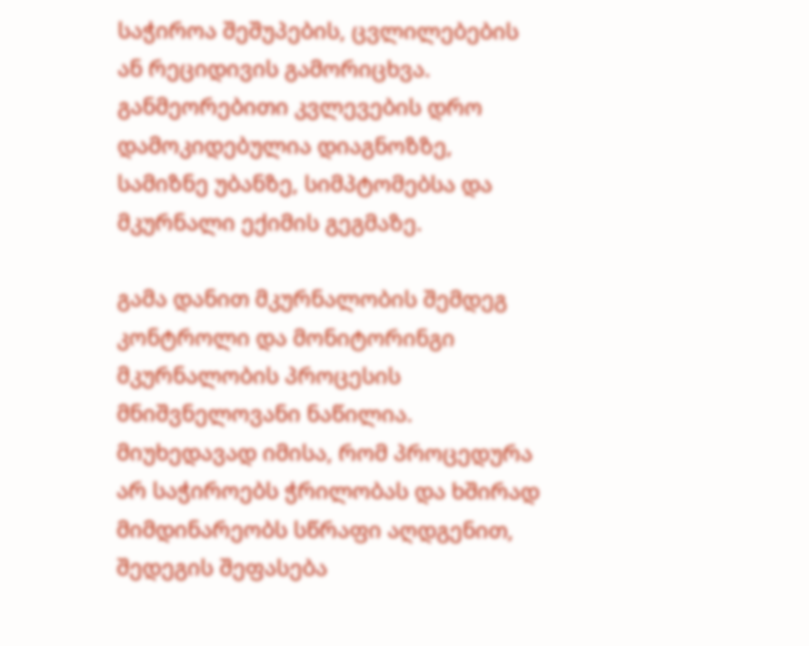საჭიროა შეშუპების, ცვლილებების ან რეციდივის გამორიცხვა. განმეორებითი კვლევების დრო დამოკიდებულია დიაგნოზზე, სამიზნე უბანზე, სიმპტომებსა და მკურნალი ექიმის გეგმაზე.

გამა დანით მკურნალობის შემდეგ კონტროლი და მონიტორინგი მკურნალობის პროცესის მნიშვნელოვანი ნაწილია. მიუხედავად იმისა, რომ პროცედურა არ საჭიროებს ჭრილობას და ხშირად მიმდინარეობს სწრაფი აღდგენით, შედეგის შეფასება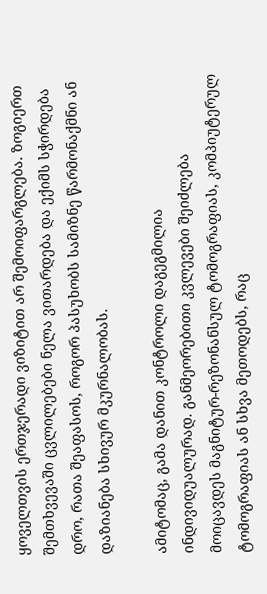ყოველთვის ერთჯერადი ვიზიტით არ შემოიფარგლება. ზოგიერთ შემთხვევაში ცვლილებები ნელა ვითარდება და ექიმს სჭირდება დრო, რათა შეაფასოს, როგორ პასუხობს სამიზნე წარმონაქმნი ან დაზიანება სხივურ მკურნალობას.

ამიტომაც, გამა დანით კონტროლი დაგეგმილია ინდივიდუალურად. განმეორებითი კვლევები შეიძლება მოიცავდეს მაგნიტურ-რეზონანსულ ტომოგრაფიას, კომპიუტერულ ტომოგრაფიას ან სხვა მეთოდებს, რაც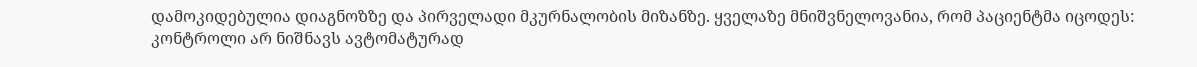დამოკიდებულია დიაგნოზზე და პირველადი მკურნალობის მიზანზე. ყველაზე მნიშვნელოვანია, რომ პაციენტმა იცოდეს: კონტროლი არ ნიშნავს ავტომატურად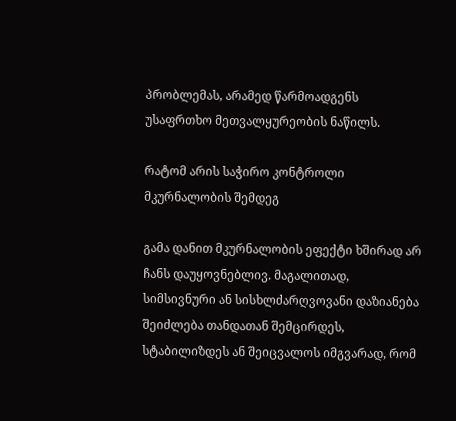პრობლემას, არამედ წარმოადგენს უსაფრთხო მეთვალყურეობის ნაწილს.

რატომ არის საჭირო კონტროლი მკურნალობის შემდეგ

გამა დანით მკურნალობის ეფექტი ხშირად არ ჩანს დაუყოვნებლივ. მაგალითად, სიმსივნური ან სისხლძარღვოვანი დაზიანება შეიძლება თანდათან შემცირდეს, სტაბილიზდეს ან შეიცვალოს იმგვარად, რომ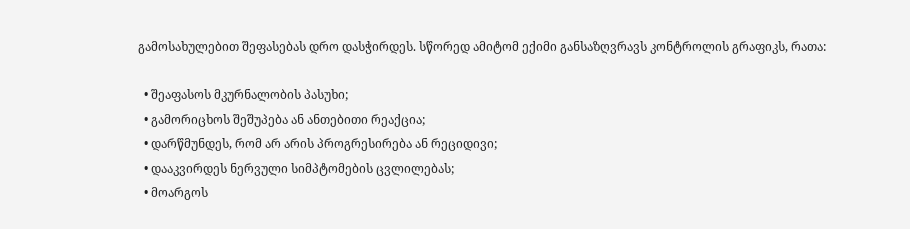გამოსახულებით შეფასებას დრო დასჭირდეს. სწორედ ამიტომ ექიმი განსაზღვრავს კონტროლის გრაფიკს, რათა:

  • შეაფასოს მკურნალობის პასუხი;
  • გამორიცხოს შეშუპება ან ანთებითი რეაქცია;
  • დარწმუნდეს, რომ არ არის პროგრესირება ან რეციდივი;
  • დააკვირდეს ნერვული სიმპტომების ცვლილებას;
  • მოარგოს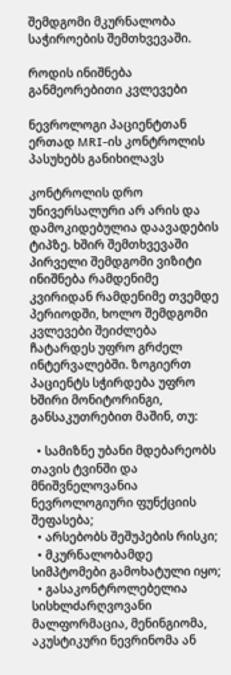შემდგომი მკურნალობა საჭიროების შემთხვევაში.

როდის ინიშნება განმეორებითი კვლევები

ნევროლოგი პაციენტთან ერთად MRI-ის კონტროლის პასუხებს განიხილავს

კონტროლის დრო უნივერსალური არ არის და დამოკიდებულია დაავადების ტიპზე. ხშირ შემთხვევაში პირველი შემდგომი ვიზიტი ინიშნება რამდენიმე კვირიდან რამდენიმე თვემდე პერიოდში, ხოლო შემდგომი კვლევები შეიძლება ჩატარდეს უფრო გრძელ ინტერვალებში. ზოგიერთ პაციენტს სჭირდება უფრო ხშირი მონიტორინგი, განსაკუთრებით მაშინ, თუ:

  • სამიზნე უბანი მდებარეობს თავის ტვინში და მნიშვნელოვანია ნევროლოგიური ფუნქციის შეფასება;
  • არსებობს შეშუპების რისკი;
  • მკურნალობამდე სიმპტომები გამოხატული იყო;
  • გასაკონტროლებელია სისხლძარღვოვანი მალფორმაცია, მენინგიომა, აკუსტიკური ნევრინომა ან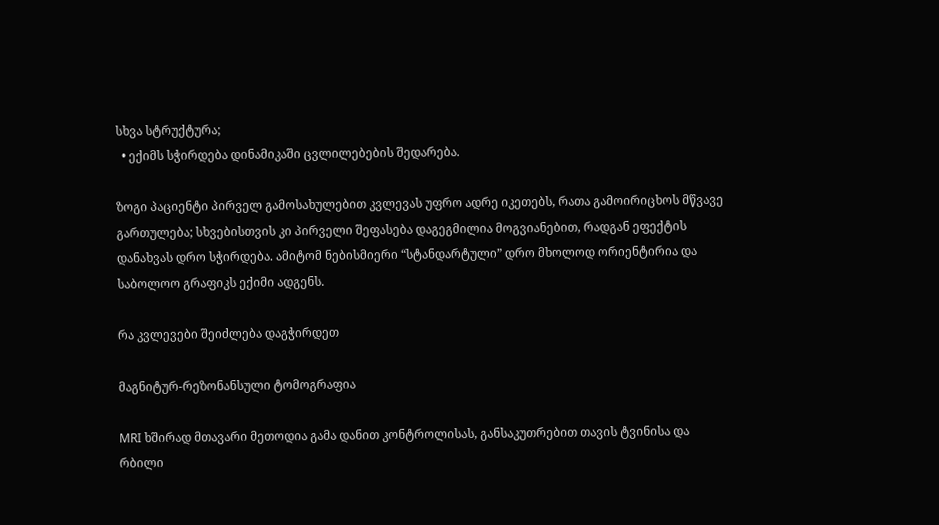სხვა სტრუქტურა;
  • ექიმს სჭირდება დინამიკაში ცვლილებების შედარება.

ზოგი პაციენტი პირველ გამოსახულებით კვლევას უფრო ადრე იკეთებს, რათა გამოირიცხოს მწვავე გართულება; სხვებისთვის კი პირველი შეფასება დაგეგმილია მოგვიანებით, რადგან ეფექტის დანახვას დრო სჭირდება. ამიტომ ნებისმიერი “სტანდარტული” დრო მხოლოდ ორიენტირია და საბოლოო გრაფიკს ექიმი ადგენს.

რა კვლევები შეიძლება დაგჭირდეთ

მაგნიტურ-რეზონანსული ტომოგრაფია

MRI ხშირად მთავარი მეთოდია გამა დანით კონტროლისას, განსაკუთრებით თავის ტვინისა და რბილი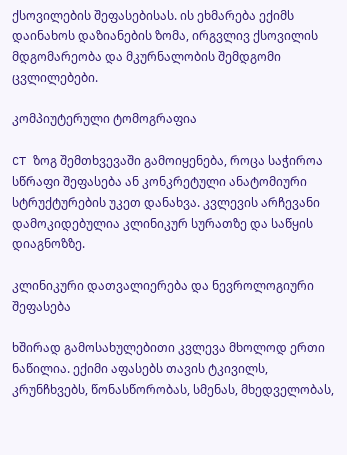ქსოვილების შეფასებისას. ის ეხმარება ექიმს დაინახოს დაზიანების ზომა, ირგვლივ ქსოვილის მდგომარეობა და მკურნალობის შემდგომი ცვლილებები.

კომპიუტერული ტომოგრაფია

CT ზოგ შემთხვევაში გამოიყენება, როცა საჭიროა სწრაფი შეფასება ან კონკრეტული ანატომიური სტრუქტურების უკეთ დანახვა. კვლევის არჩევანი დამოკიდებულია კლინიკურ სურათზე და საწყის დიაგნოზზე.

კლინიკური დათვალიერება და ნევროლოგიური შეფასება

ხშირად გამოსახულებითი კვლევა მხოლოდ ერთი ნაწილია. ექიმი აფასებს თავის ტკივილს, კრუნჩხვებს, წონასწორობას, სმენას, მხედველობას,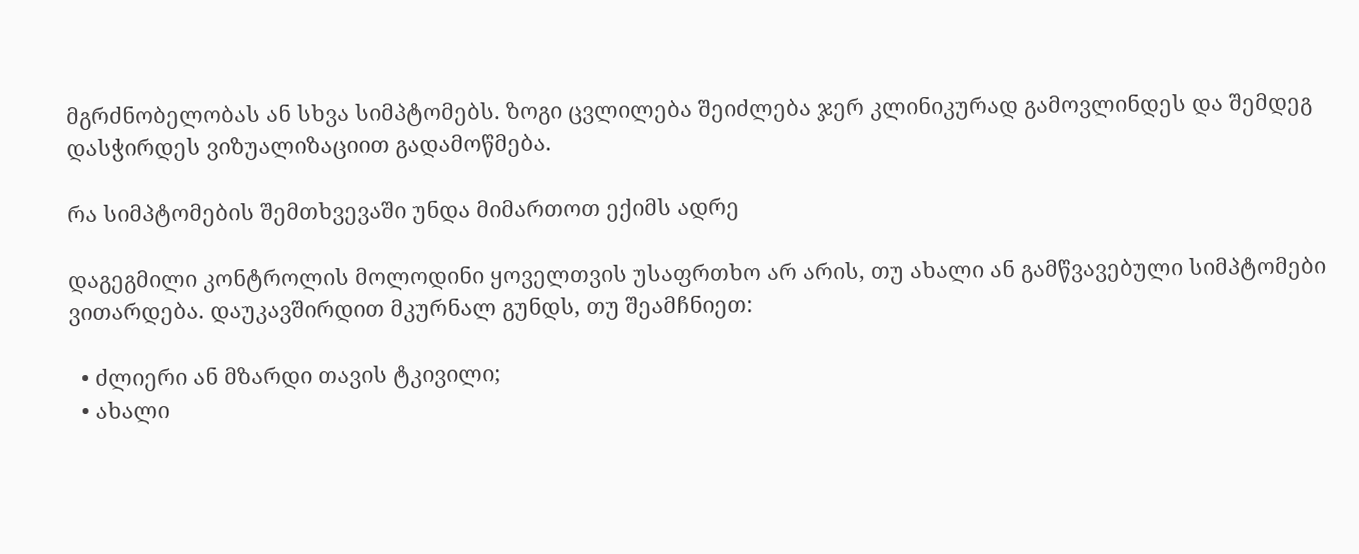მგრძნობელობას ან სხვა სიმპტომებს. ზოგი ცვლილება შეიძლება ჯერ კლინიკურად გამოვლინდეს და შემდეგ დასჭირდეს ვიზუალიზაციით გადამოწმება.

რა სიმპტომების შემთხვევაში უნდა მიმართოთ ექიმს ადრე

დაგეგმილი კონტროლის მოლოდინი ყოველთვის უსაფრთხო არ არის, თუ ახალი ან გამწვავებული სიმპტომები ვითარდება. დაუკავშირდით მკურნალ გუნდს, თუ შეამჩნიეთ:

  • ძლიერი ან მზარდი თავის ტკივილი;
  • ახალი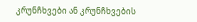კრუნჩხვები ან კრუნჩხვების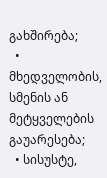გახშირება;
  • მხედველობის, სმენის ან მეტყველების გაუარესება;
  • სისუსტე,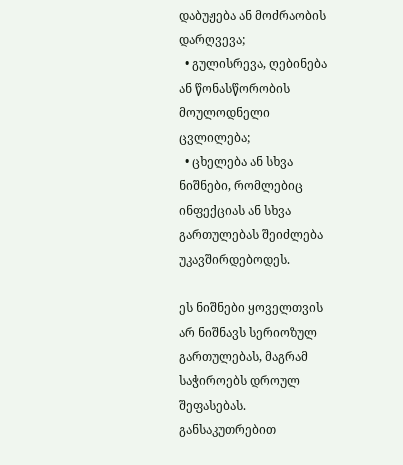დაბუჟება ან მოძრაობის დარღვევა;
  • გულისრევა, ღებინება ან წონასწორობის მოულოდნელი ცვლილება;
  • ცხელება ან სხვა ნიშნები, რომლებიც ინფექციას ან სხვა გართულებას შეიძლება უკავშირდებოდეს.

ეს ნიშნები ყოველთვის არ ნიშნავს სერიოზულ გართულებას, მაგრამ საჭიროებს დროულ შეფასებას. განსაკუთრებით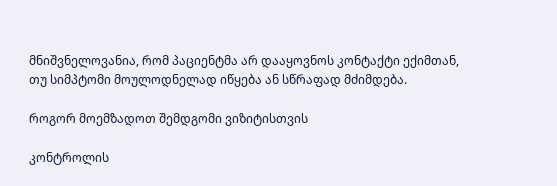მნიშვნელოვანია, რომ პაციენტმა არ დააყოვნოს კონტაქტი ექიმთან, თუ სიმპტომი მოულოდნელად იწყება ან სწრაფად მძიმდება.

როგორ მოემზადოთ შემდგომი ვიზიტისთვის

კონტროლის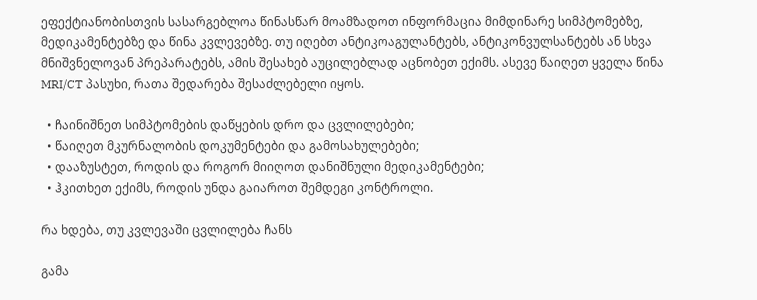ეფექტიანობისთვის სასარგებლოა წინასწარ მოამზადოთ ინფორმაცია მიმდინარე სიმპტომებზე, მედიკამენტებზე და წინა კვლევებზე. თუ იღებთ ანტიკოაგულანტებს, ანტიკონვულსანტებს ან სხვა მნიშვნელოვან პრეპარატებს, ამის შესახებ აუცილებლად აცნობეთ ექიმს. ასევე წაიღეთ ყველა წინა MRI/CT პასუხი, რათა შედარება შესაძლებელი იყოს.

  • ჩაინიშნეთ სიმპტომების დაწყების დრო და ცვლილებები;
  • წაიღეთ მკურნალობის დოკუმენტები და გამოსახულებები;
  • დააზუსტეთ, როდის და როგორ მიიღოთ დანიშნული მედიკამენტები;
  • ჰკითხეთ ექიმს, როდის უნდა გაიაროთ შემდეგი კონტროლი.

რა ხდება, თუ კვლევაში ცვლილება ჩანს

გამა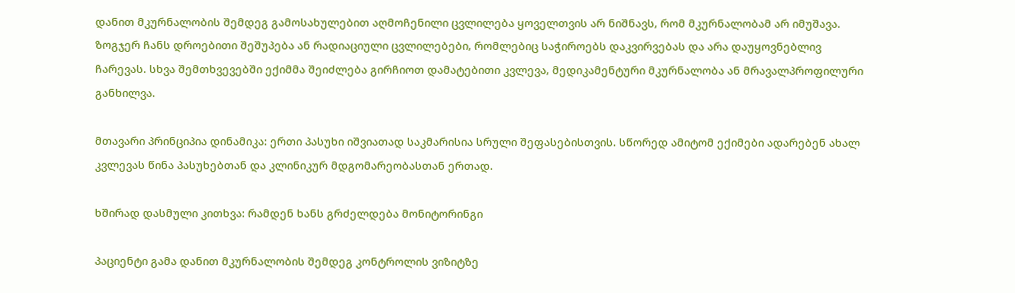დანით მკურნალობის შემდეგ გამოსახულებით აღმოჩენილი ცვლილება ყოველთვის არ ნიშნავს, რომ მკურნალობამ არ იმუშავა. ზოგჯერ ჩანს დროებითი შეშუპება ან რადიაციული ცვლილებები, რომლებიც საჭიროებს დაკვირვებას და არა დაუყოვნებლივ ჩარევას. სხვა შემთხვევებში ექიმმა შეიძლება გირჩიოთ დამატებითი კვლევა, მედიკამენტური მკურნალობა ან მრავალპროფილური განხილვა.

მთავარი პრინციპია დინამიკა: ერთი პასუხი იშვიათად საკმარისია სრული შეფასებისთვის. სწორედ ამიტომ ექიმები ადარებენ ახალ კვლევას წინა პასუხებთან და კლინიკურ მდგომარეობასთან ერთად.

ხშირად დასმული კითხვა: რამდენ ხანს გრძელდება მონიტორინგი

პაციენტი გამა დანით მკურნალობის შემდეგ კონტროლის ვიზიტზე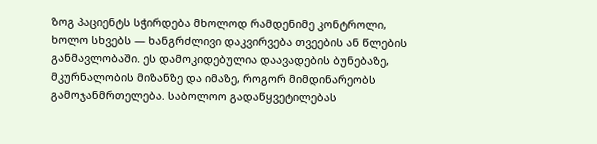ზოგ პაციენტს სჭირდება მხოლოდ რამდენიმე კონტროლი, ხოლო სხვებს — ხანგრძლივი დაკვირვება თვეების ან წლების განმავლობაში. ეს დამოკიდებულია დაავადების ბუნებაზე, მკურნალობის მიზანზე და იმაზე, როგორ მიმდინარეობს გამოჯანმრთელება. საბოლოო გადაწყვეტილებას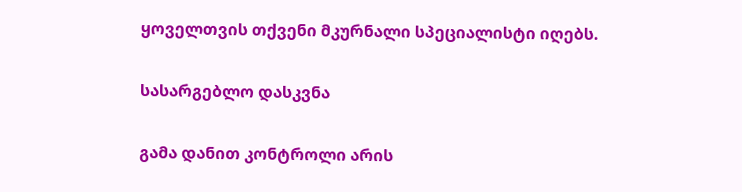ყოველთვის თქვენი მკურნალი სპეციალისტი იღებს.

სასარგებლო დასკვნა

გამა დანით კონტროლი არის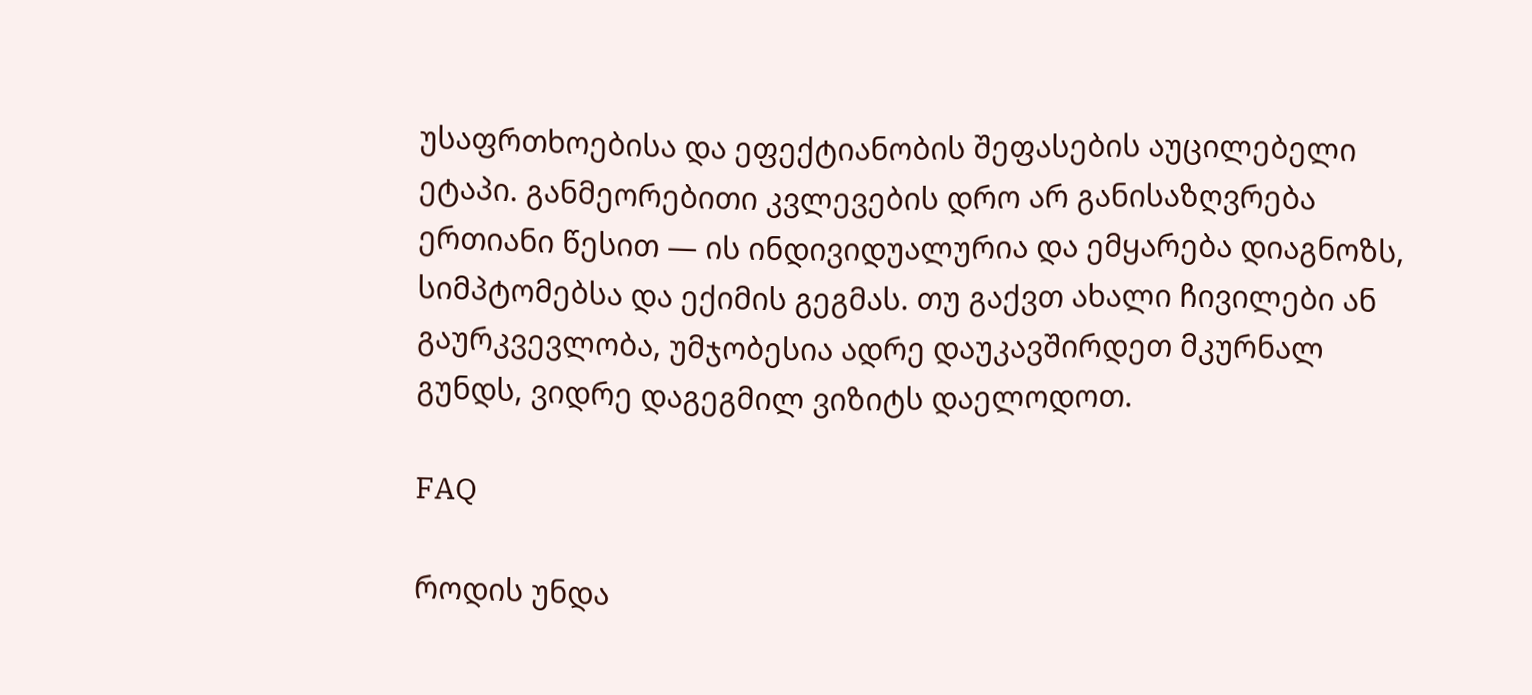უსაფრთხოებისა და ეფექტიანობის შეფასების აუცილებელი ეტაპი. განმეორებითი კვლევების დრო არ განისაზღვრება ერთიანი წესით — ის ინდივიდუალურია და ემყარება დიაგნოზს, სიმპტომებსა და ექიმის გეგმას. თუ გაქვთ ახალი ჩივილები ან გაურკვევლობა, უმჯობესია ადრე დაუკავშირდეთ მკურნალ გუნდს, ვიდრე დაგეგმილ ვიზიტს დაელოდოთ.

FAQ

როდის უნდა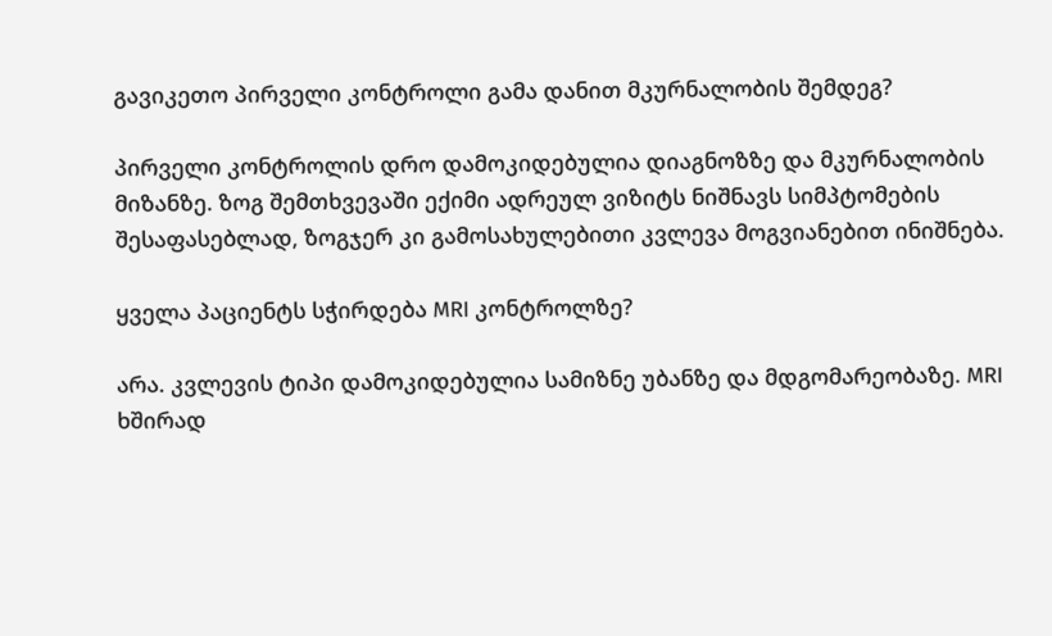გავიკეთო პირველი კონტროლი გამა დანით მკურნალობის შემდეგ?

პირველი კონტროლის დრო დამოკიდებულია დიაგნოზზე და მკურნალობის მიზანზე. ზოგ შემთხვევაში ექიმი ადრეულ ვიზიტს ნიშნავს სიმპტომების შესაფასებლად, ზოგჯერ კი გამოსახულებითი კვლევა მოგვიანებით ინიშნება.

ყველა პაციენტს სჭირდება MRI კონტროლზე?

არა. კვლევის ტიპი დამოკიდებულია სამიზნე უბანზე და მდგომარეობაზე. MRI ხშირად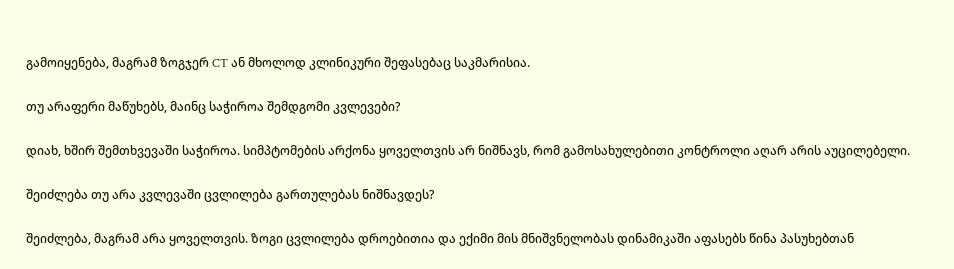გამოიყენება, მაგრამ ზოგჯერ CT ან მხოლოდ კლინიკური შეფასებაც საკმარისია.

თუ არაფერი მაწუხებს, მაინც საჭიროა შემდგომი კვლევები?

დიახ, ხშირ შემთხვევაში საჭიროა. სიმპტომების არქონა ყოველთვის არ ნიშნავს, რომ გამოსახულებითი კონტროლი აღარ არის აუცილებელი.

შეიძლება თუ არა კვლევაში ცვლილება გართულებას ნიშნავდეს?

შეიძლება, მაგრამ არა ყოველთვის. ზოგი ცვლილება დროებითია და ექიმი მის მნიშვნელობას დინამიკაში აფასებს წინა პასუხებთან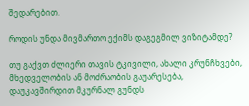შედარებით.

როდის უნდა მივმართო ექიმს დაგეგმილ ვიზიტამდე?

თუ გაქვთ ძლიერი თავის ტკივილი, ახალი კრუნჩხვები, მხედველობის ან მოძრაობის გაუარესება, დაუკავშირდით მკურნალ გუნდს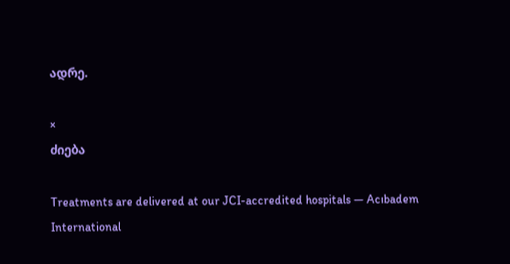ადრე.

×
ძიება

Treatments are delivered at our JCI-accredited hospitals — Acıbadem International